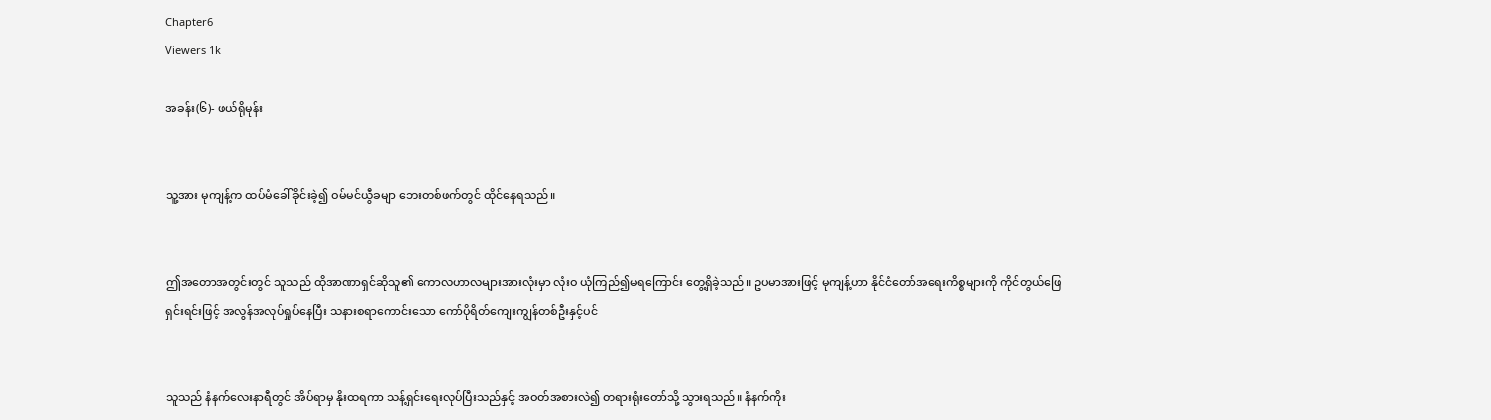Chapter6
Viewers 1k

အခန်း(၆)- ဖယ်ရိုမုန်း


သူ့အား မုကျန့်က ထပ်မံခေါ်ခိုင်းခဲ့၍ ဝမ်မင်ယွီခမျာ ဘေးတစ်ဖက်တွင် ထိုင်နေရသည်။


ဤအတောအတွင်းတွင် သူသည် ထိုအာဏာရှင်ဆိုသူ၏ ကောလဟာလများအားလုံးမှာ လုံးဝ ယုံကြည်၍မရကြောင်း တွေ့ရှိခဲ့သည်။ ဥပမာအားဖြင့် မုကျန့်ဟာ နိုင်ငံတော်အရေးကိစ္စများကို ကိုင်တွယ်ဖြေရှင်းရင်းဖြင့် အလွန်အလုပ်ရှုပ်နေပြီး သနားစရာကောင်းသော ကော်ပိုရိတ်ကျေးကျွန်တစ်ဦးနှင့်ပင်


သူသည် နံနက်လေးနာရီတွင် အိပ်ရာမှ နိုးထရကာ သန့်ရှင်းရေးလုပ်ပြီးသည်နှင့် အဝတ်အစားလဲ၍ တရားရုံးတော်သို့ သွားရသည်။ နံနက်ကိုး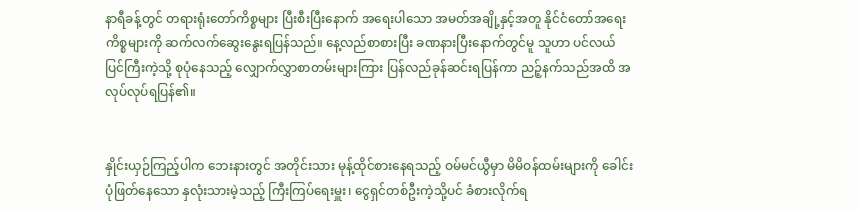နာရီခန့်တွင် တရားရုံး‌တော်ကိ‌စ္စများ ပြီးစီးပြီးနောက် အရေးပါသော အမတ်အချို့နှင့်အတူ နိုင်ငံတော်အရေးကိစ္စများကို ဆက်လက်ဆွေးနွေးရပြန်သည်။ နေ့လည်စာစားပြီး ခဏနားပြီးနောက်တွင်မူ သူဟာ ပင်လယ်ပြင်ကြီးကဲ့သို့ စုပုံနေသည့် လျှောက်လွှာစာတမ်းများကြား ပြန်လည်ခုန်ဆင်းရပြန်ကာ ညဉ့်နက်သည်အထိ အလုပ်လုပ်ရပြန်၏။


နှိုင်းယှဉ်ကြည့်ပါက ဘေးနားတွင် အတိုင်းသား မုန့်ထိုင်စားနေရသည့် ဝမ်မင်ယွီမှာ မိမိဝန်ထမ်းများကို ခေါင်းပုံဖြတ်နေသော နှလုံးသားမဲ့သည့် ကြီးကြပ်ရေးမှူး၊‌ ငွေရှင်တစ်ဦးကဲ့သို့ပင် ခံစားလိုက်ရ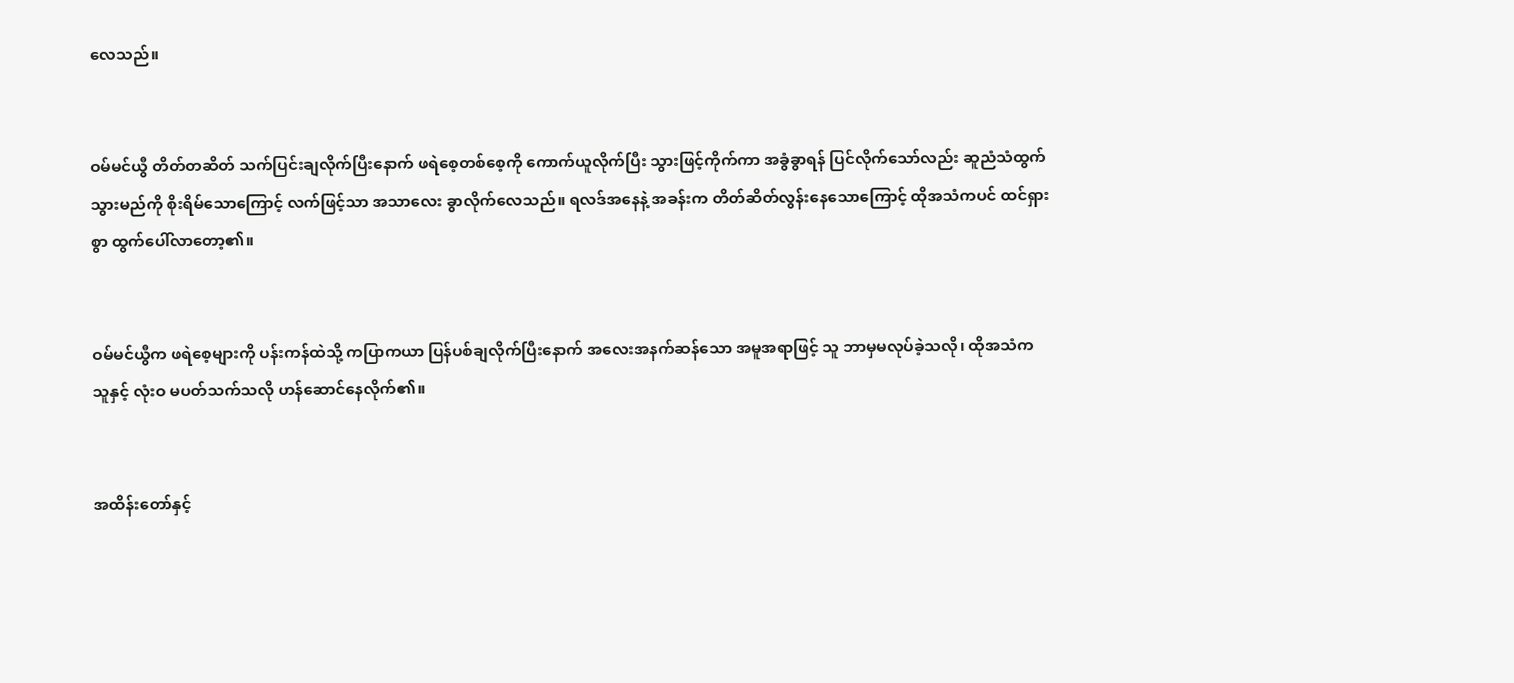လေသည်။


ဝမ်မင်ယွီ တိတ်တဆိတ် သက်ပြင်းချလိုက်ပြီးနောက် ဖရဲစေ့တစ်စေ့ကို ကောက်ယူလိုက်ပြီး သွားဖြင့်ကိုက်ကာ အခွံခွာရန် ပြင်လိုက်သော်လည်း ဆူညံသံထွက်သွားမည်ကို စိုးရိမ်သောကြောင့် လက်ဖြင့်သာ အသာလေး ခွာလိုက်လေသည်။ ရလဒ်အနေနဲ့ အခန်းက တိတ်ဆိတ်လွန်းနေသောကြောင့် ထိုအသံကပင် ထင်ရှားစွာ ထွက်ပေါ်လာ‌တော့၏။


ဝမ်မင်ယွီက ဖရဲစေ့များကို ပန်းကန်ထဲသို့ ကပြာကယာ ပြန်ပစ်ချလိုက်ပြီးနောက် အလေးအနက်ဆန်သော အမူအရာဖြင့် သူ ဘာမှမလုပ်ခဲ့သလို၊ ထိုအသံက သူနှင့် လုံးဝ မပတ်သက်သလို ဟန်ဆောင်နေလိုက်၏။


အထိန်းတော်နှင့်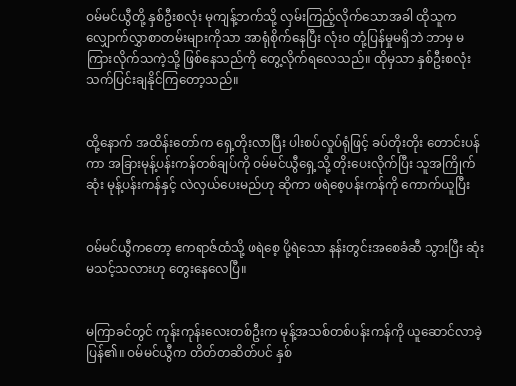ဝမ်မင်ယွီတို့ နှစ်ဦးစလုံး မုကျန့်ဘက်သို့ လှမ်းကြည့်လိုက်သောအခါ ထိုသူက လျှောက်လွှာစာတမ်းများကိုသာ အာရုံစိုက်နေပြီး လုံးဝ တုံ့ပြန်မှုမရှိဘဲ ဘာမှ မကြားလိုက်သကဲ့သို့ ဖြစ်နေသည်ကို တွေ့လိုက်ရလေသည်။ ထိုမှသာ နှစ်ဦးစလုံး သက်ပြင်းချနိုင်ကြတော့သည်။


ထို့နောက် အထိန်းတော်က ရှေ့တိုးလာပြီး ပါးစပ်လှုပ်ရုံဖြင့် ခပ်တိုးတိုး တောင်းပန်ကာ အခြားမုန့်ပန်းကန်တစ်ချပ်ကို ဝမ်မင်ယွီရှေ့သို့ တိုးပေးလိုက်ပြီး သူအကြိုက်ဆုံး မုန့်ပန်းကန်နှင့် လဲလှယ်ပေးမည်ဟု ဆိုကာ ဖရဲစေ့ပန်းကန်ကို ကောက်ယူပြီး


ဝမ်မင်ယွီကတော့ ဧကရာဇ်ထံသို့ ဖရဲစေ့ ပို့ရဲသော နန်းတွင်းအစေခံဆီ သွားပြီး ဆုံးမသင့်သလားဟု တွေးနေ‌လေပြီ။


မကြာခင်တွင် ကုန်းကုန်းလေးတစ်ဦးက မုန့်အသစ်တစ်ပန်းကန်ကို ယူဆောင်လာခဲ့ပြန်၏။ ဝမ်မင်ယွီက တိတ်တဆိတ်ပင် နှစ်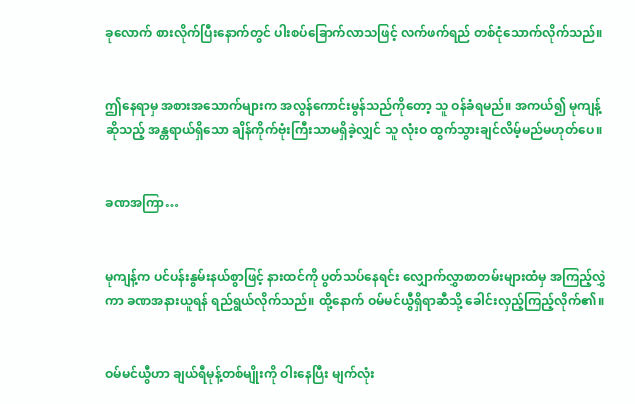ခု‌လောက် စားလိုက်ပြီးနောက်တွင် ပါးစပ်ခြောက်လာသဖြင့် လက်ဖက်ရည် တစ်ငုံသောက်လိုက်သည်။


ဤနေရာမှ အစားအသောက်များက အလွန်ကောင်းမွန်သည်ကိုတော့ သူ ဝန်ခံရမည်။ အကယ်၍ မုကျန့်ဆိုသည့် အန္တရာယ်ရှိသော ချိန်ကိုက်ဗုံးကြီးသာမရှိခဲ့လျှင် သူ လုံးဝ ထွက်သွားချင်လိမ့်မည်မဟုတ်ပေ။


ခဏအကြာ…


မုကျန့်က ပင်ပန်းနွမ်းနယ်စွာဖြင့် နားထင်ကို ပွတ်သပ်‌နေရင်း လျှောက်လွှာစာတမ်းများထံမှ အကြည့်လွှဲကာ ခဏအနားယူရန် ရည်ရွယ်လိုက်သည်။ ထို့နောက် ဝမ်မင်ယွီရှိရာဆီသို့ ခေါင်းလှည့်ကြည့်လိုက်၏။


ဝမ်မင်ယွီဟာ ချယ်ရီမုန့်တစ်မျိုးကို ဝါးနေပြီး မျက်လုံး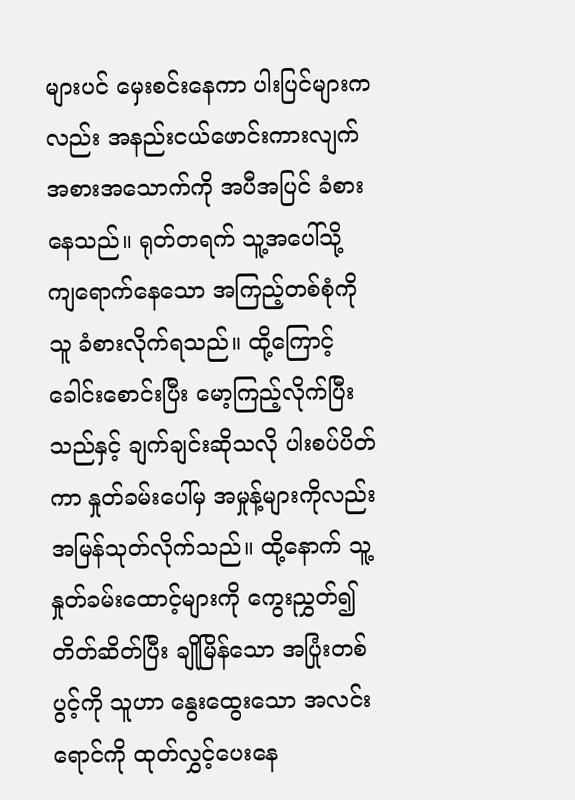များပင် မှေးစင်းနေကာ ပါးပြင်များကလည်း အနည်းငယ်ဖောင်းကားလျက် အစားအသောက်ကို အပီအပြင် ခံစားနေသည်။ ရုတ်တရက် သူ့အပေါ်သို့ ကျရောက်နေသော အကြည့်တစ်စုံကို သူ ခံစားလိုက်ရသည်။ ထို့ကြောင့် ခေါင်းစောင်းပြီး မော့ကြည့်လိုက်ပြီးသည်နှင့် ချက်ချင်းဆိုသလို ပါးစပ်ပိတ်ကာ နှုတ်ခမ်းပေါ်မှ အမှုန့်များကိုလည်း အမြန်သုတ်လိုက်သည်။ ထို့နောက် သူ့နှုတ်ခမ်းထောင့်များကို ကွေးညွှတ်၍ တိတ်ဆိတ်ပြီး ချိုမြိန်သော အပြုံးတစ်ပွင့်ကို သူဟာ နွေးထွေးသော အလင်းရောင်ကို ထုတ်လွှင့်ပေးနေ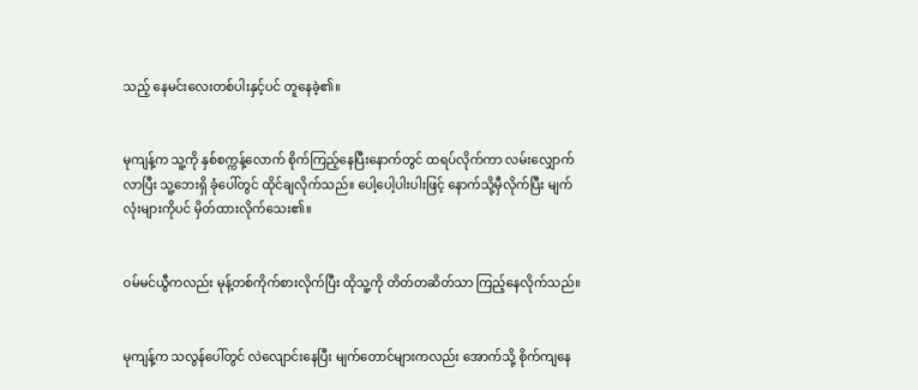သည့် နေမင်းလေးတစ်ပါးနှင့်ပင် တူနေခဲ့၏။


မုကျန့်က သူ့ကို နှစ်စက္ကန့်လောက် စိုက်ကြည့်နေပြီးနောက်တွင် ထရပ်လိုက်ကာ လမ်းလျှောက်လာပြီး သူ့ဘေးရှိ ခုံပေါ်တွင် ထိုင်ချလိုက်သည်။ ပေါ့ပေါ့ပါးပါးဖြင့် နောက်သို့မှီလိုက်ပြီး မျက်လုံးများကိုပင် မှိတ်ထားလိုက်သေး၏။


ဝမ်မင်ယွီကလည်း မုန့်တစ်ကိုက်စားလိုက်ပြီး ထိုသူ့ကို တိတ်တဆိတ်သာ ကြည့်နေလိုက်သည်။


မုကျန့်က သလွန်ပေါ်တွင် လဲလျောင်းနေပြီး မျက်တောင်များကလည်း အောက်သို့ စိုက်ကျနေ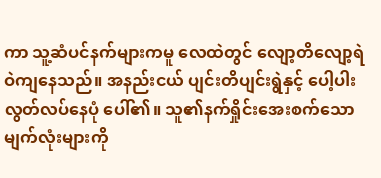ကာ သူ့ဆံပင်နက်များကမူ လေထဲတွင် လျော့တိလျော့ရဲ ဝဲကျနေသည်။ အနည်းငယ် ပျင်းတိပျင်းရွဲနှင့် ပေါ့‌ပါးလွတ်လပ်နေပုံ ပေါ်၏။ သူ၏နက်ရှိုင်းအေးစက်သော မျက်လုံးများကို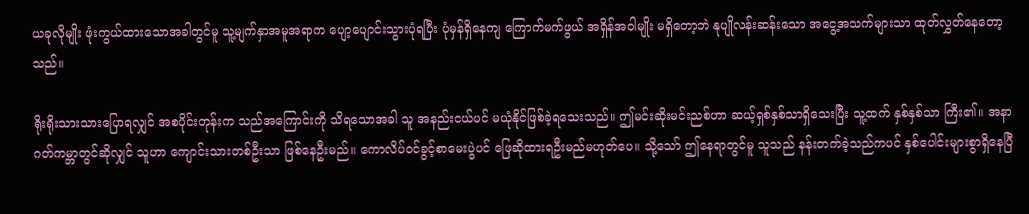ယခုလိုမျိုး ဖုံးကွယ်ထားသောအခါတွင်မူ သူ့မျက်နှာအမူအရာက ပျော့ပျောင်းသွားပုံ‌ရပြီး ပုံမှန်ရှိနေကျ ကြောက်မက်ဖွယ် အရှိန်အဝါမျိုး မရှိတော့ဘဲ နုပျိုလန်းဆန်းသော အငွေ့အသက်များသာ ထုတ်လွှတ်နေ‌တော့သည်။

ရိုးရိုးသားသားပြောရလျှင် အစပိုင်းတုန်းက သည်အကြောင်းကို သိရသောအခါ သူ အနည်းငယ်ပင် မယုံနိုင်ဖြစ်ခဲ့‌ရသေးသည်။ ဤမင်းဆိုးမင်းညစ်ဟာ ဆယ့်ရှစ်နှစ်သာရှိသေးပြီး သူ့ထက် နှစ်နှစ်သာ ကြီး၏။ အနာဂတ်ကမ္ဘာတွင်ဆိုလျှင် သူဟာ ကျောင်းသားတစ်ဦးသာ ဖြစ်နေဦးမည်။ ကောလိပ်ဝင်ခွင့်စာမေးပွဲပင် ဖြေဆိုထားရဦးမည်မဟုတ်ပေ။ သို့သော် ဤနေရာတွင်မူ သူသည် နန်းတက်ခဲ့သည်ကပင် နှစ်ပေါင်းများစွာရှိနေပြီ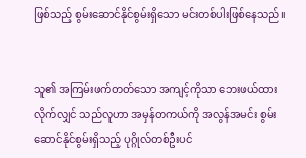ဖြစ်သည့် စွမ်းဆောင်နိုင်စွမ်းရှိသော မင်းတစ်ပါးဖြစ်‌နေသည်။


သူ၏ အကြမ်းဖက်တတ်သော အကျင့်ကိုသာ ဘေးဖယ်ထားလိုက်လျှင် သည်လူဟာ အမှန်တကယ်ကို အလွန်အမင်း စွမ်းဆောင်နိုင်စွမ်းရှိသည့် ပုဂ္ဂိုလ်တစ်ဦးပင်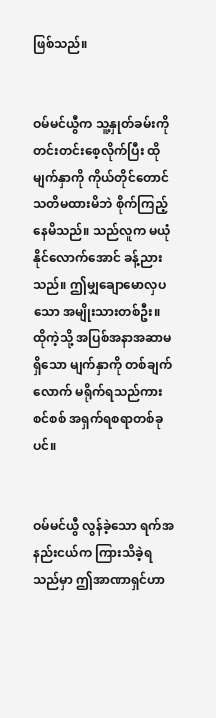ဖြစ်သည်။


ဝမ်မင်ယွီက သူ့နှုတ်ခမ်းကို တင်းတင်းစေ့လိုက်ပြီး ထိုမျက်နှာကို ကိုယ်တိုင်‌တောင်သတိမထားမိဘဲ စိုက်ကြည့်နေမိသည်။ သည်လူက မယုံနိုင်လောက်အောင် ခန့်ညားသည်။ ဤမျှချောမောလှပသော အမျိုးသားတစ်ဦး။ ထိုကဲ့သို့ အပြစ်အနာအဆာမရှိသော မျက်နှာကို တစ်ချက်လောက် မရိုက်ရသည်ကား စင်စစ် အရှက်ရစရာတစ်ခုပင်။


ဝမ်မင်ယွီ လွန်ခဲ့သော ရက်အနည်းငယ်က ကြားသိခဲ့ရသည်မှာ ဤအာဏာရှင်ဟာ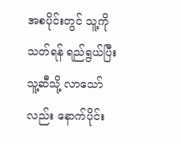အစပိုင်းတွင် သူ့ကို သတ်ရန် ရည်ရွယ်ပြီး သူ့ဆီသို့ လာသော်လည်း နောက်ပိုင်း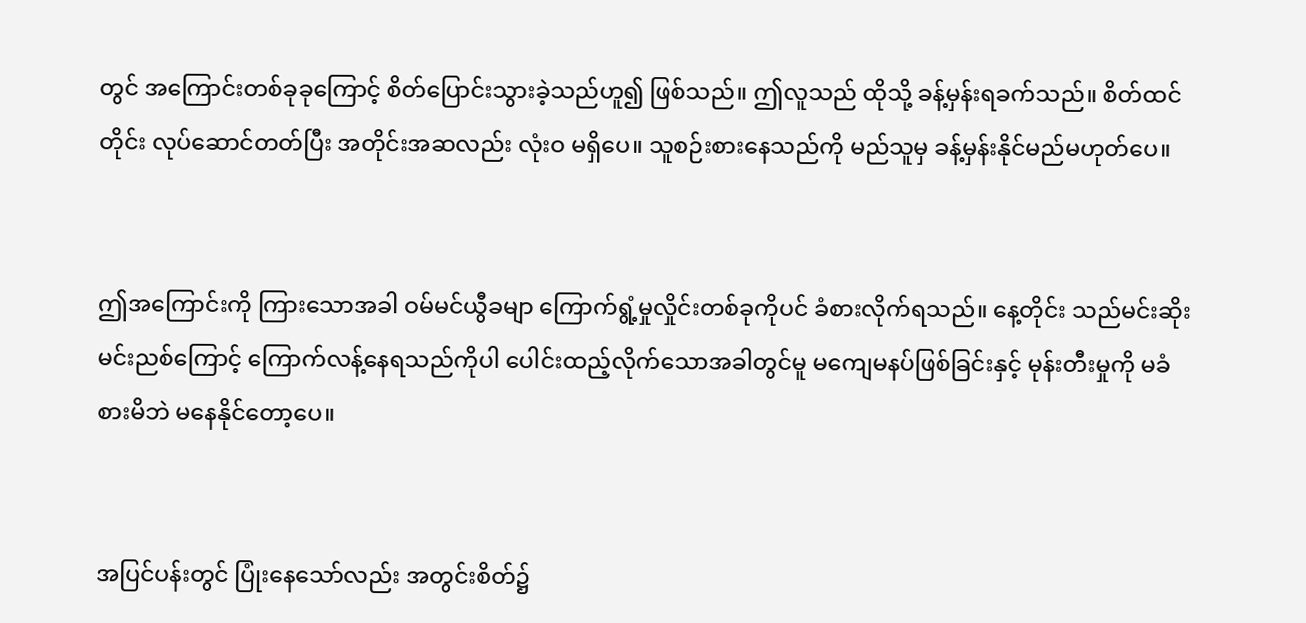တွင် အကြောင်းတစ်ခုခုကြောင့် စိတ်ပြောင်းသွားခဲ့သည်ဟူ၍ ဖြစ်သည်။ ဤလူသည် ထိုသို့ ခန့်မှန်းရခက်သည်။ စိတ်ထင်တိုင်း လုပ်ဆောင်တတ်ပြီး အတိုင်းအဆလည်း လုံးဝ မရှိပေ။ သူစဉ်းစားနေသည်ကို မည်သူမှ ခန့်မှန်းနိုင်မည်မဟုတ်ပေ။


ဤအကြောင်းကို ကြားသောအခါ ဝမ်မင်ယွီခမျာ ကြောက်ရွံ့မှုလှိုင်းတစ်ခုကိုပင် ခံစားလိုက်ရသည်။ နေ့တိုင်း သည်မင်းဆိုးမင်းညစ်ကြောင့် ကြောက်လန့်နေရသည်ကိုပါ ပေါင်းထည့်လိုက်သောအခါတွင်မူ မကျေမနပ်ဖြစ်ခြင်းနှင့် မုန်းတီးမှုကို မခံစားမိဘဲ မနေနိုင်တော့ပေ။


အပြင်ပန်းတွင် ပြုံးနေသော်လည်း အတွင်းစိတ်၌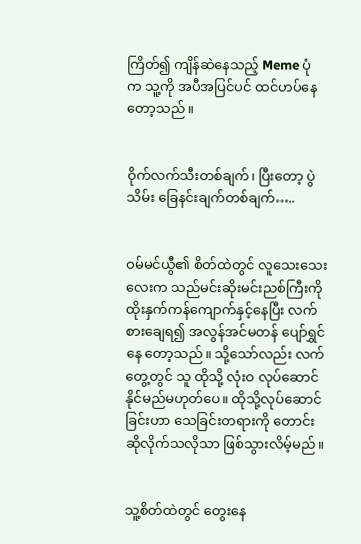ကြိတ်၍ ကျိန်ဆဲနေသည့် Meme ပုံ က သူ့ကို အပီအပြင်ပင် ထင်ဟပ်နေတော့သည်။


ဝိုက်လက်‌သီးတစ်ချက်၊ ပြီးတော့ ပွဲသိမ်း ခြေနင်းချက်တစ်ချက်…..


ဝမ်မင်ယွီ၏ စိတ်ထဲတွင် လူ‌သေးသေးလေးက သည်မင်းဆိုးမင်းညစ်ကြီးကို ထိုးနှက်ကန်ကျောက်နှင့်နေပြီး လက်စားချေရ၍ အလွန်အင်မတန် ပျော်ရွှင်နေ‌ တော့သည်။ သို့သော်လည်း လက်တွေ့တွင် သူ ထိုသို့ လုံးဝ လုပ်ဆောင်နိုင်မည်မဟုတ်ပေ။ ထိုသို့လုပ်ဆောင်ခြင်းဟာ သေခြင်းတရားကို တောင်းဆိုလိုက်သလိုသာ ဖြစ်သွား‌လိမ့်မည်။


သူ့စိတ်ထဲတွင် တွေးနေ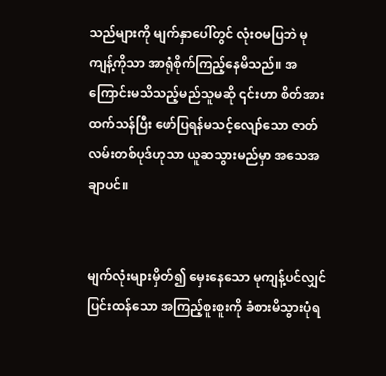သည်များကို မျက်နှာပေါ်တွင် လုံးဝမပြဘဲ မုကျန့်ကိုသာ အာရုံစိုက်ကြည့်နေမိသည်။ အကြောင်းမသိသည့်မည်သူမဆို ၎င်းဟာ စိတ်အားထက်သန်ပြီး ဖော်ပြရန်မသင့်လျော်သော ဇာတ်လမ်းတစ်ပုဒ်ဟုသာ ယူဆသွားမည်မှာ အသေအချာပင်။


မျက်လုံးများ‌မှိတ်၍ မှေးနေသော မုကျန့်ပင်လျှင် ပြင်းထန်သော အကြည့်စူးစူးကို ခံစားမိသွားပုံရ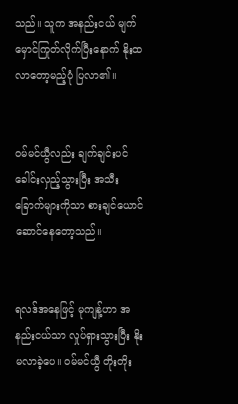သည်။ သူက အနည်းငယ် မျက်မှောင်ကြုတ်လိုက်ပြီးနောက် နိုးထလာတော့မည့်ပုံ ပြလာ၏။


ဝမ်မင်ယွီလည်း ချက်ချင်းပင် ခေါင်းလှည့်သွားပြီး အသီးခြောက်များကိုသာ စားချင်ယောင်ဆောင်နေတော့သည်။


ရလဒ်အနေဖြင့် မုကျန့်ဟာ အနည်းငယ်သာ လှုပ်ရှားသွားပြီး နိုးမလာခဲ့ပေ။ ဝမ်မင်ယွီ တိုးတိုး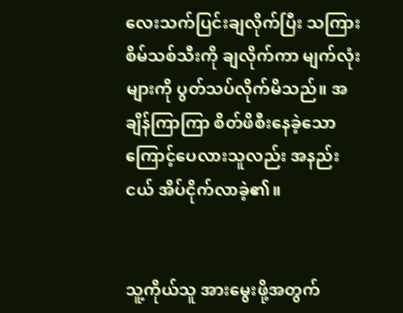လေးသက်ပြင်းချလိုက်ပြီး သကြားစိမ်သစ်သီးကို ချလိုက်ကာ မျက်လုံးများကို ပွတ်သပ်လိုက်မိသည်။ အချိန်ကြာကြာ စိတ်ဖိစီးနေခဲ့သောကြောင့်ပေလားသူလည်း အနည်းငယ် အိပ်ငိုက်လာခဲ့၏။


သူ့ကိုယ်သူ အားမွေးဖို့အတွက်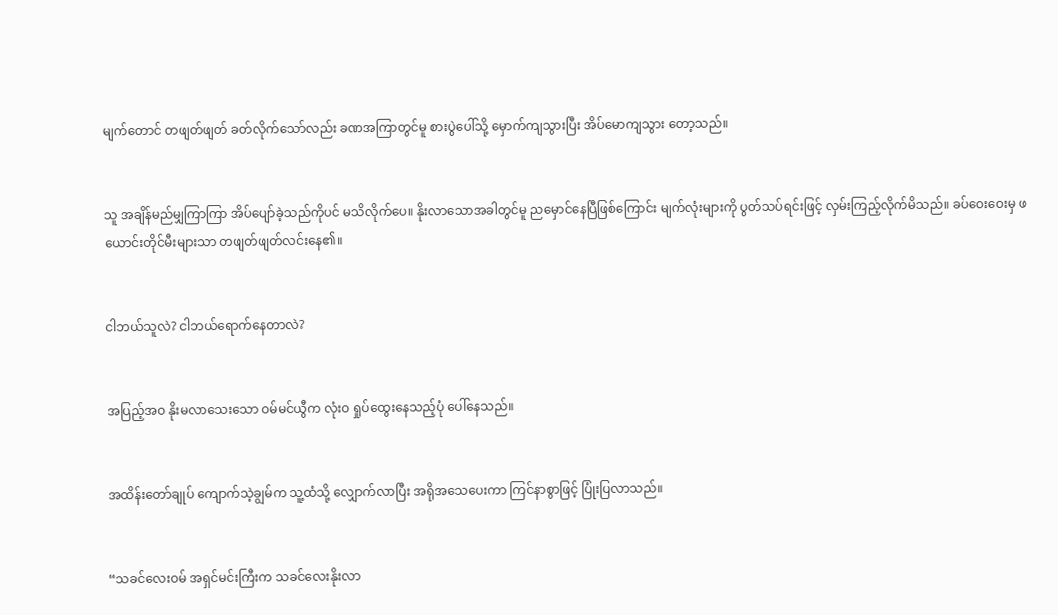မျက်တောင် တဖျတ်ဖျတ် ခတ်လိုက်သော်လည်း ခဏအကြာတွင်မူ စားပွဲပေါ်သို့ မှောက်ကျသွားပြီး အိပ်‌မောကျသွား‌ တော့သည်။


သူ အချိန်မည်မျှကြာကြာ အိပ်ပျော်ခဲ့သည်ကိုပင် မသိလိုက်ပေ။ နိုးလာသောအခါတွင်မူ ညမှောင်နေပြီဖြစ်‌ကြောင်း မျက်လုံးများကို ပွတ်သပ်ရင်းဖြင့် လှမ်းကြည့်လိုက်မိသည်။ ခပ်ဝေးဝေးမှ ဖယောင်းတိုင်မီးများသာ တဖျတ်ဖျတ်လင်းနေ၏။


ငါဘယ်သူလဲ? ငါဘယ်‌ရောက်နေတာလဲ?


အပြည့်အဝ နိုးမလာသေးသော ဝမ်မင်ယွီက လုံးဝ ရှုပ်ထွေးနေသည့်ပုံ ပေါ်နေသည်။


အထိန်းတော်ချုပ် ကျောက်သဲ့ချွမ်က သူ့ထံသို့ လျှောက်လာပြီး အရိုအသေပေးကာ ကြင်နာစွာဖြင့် ပြုံးပြလာသည်။


“သခင်လေးဝမ် အရှင်မင်းကြီးက သခင်လေးနိုးလာ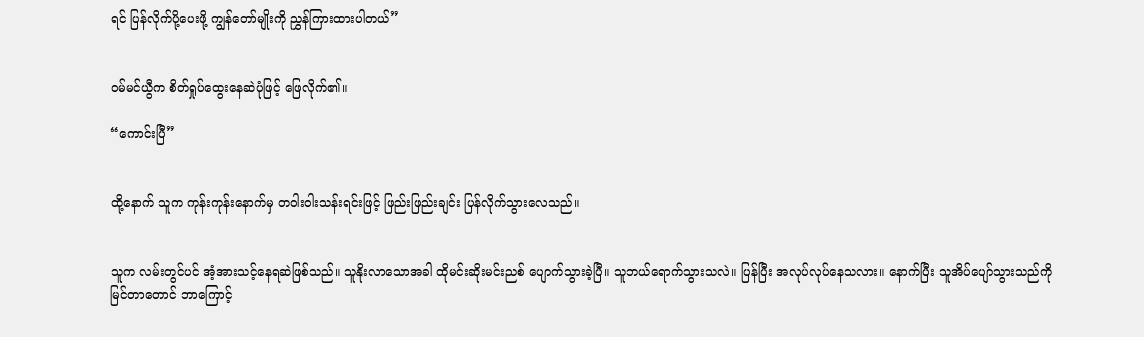ရင် ပြန်လိုက်ပို့ပေးဖို့ ကျွန်တော်မျိုးကို ညွှန်ကြားထားပါတယ်”


ဝမ်မင်ယွီက စိတ်ရှုပ်ထွေးနေဆဲပုံဖြင့် ဖြေလိုက်၏။

“ကောင်းပြီ”


ထို့နောက် သူက ကုန်းကုန်းနောက်မှ တဝါးဝါးသန်းရင်းဖြင့် ဖြည်းဖြည်းချင်း ပြန်လိုက်သွားလေသည်။


သူက လမ်းတွင်ပင် အံ့အားသင့်နေရဆဲဖြစ်သည်။ သူနိုးလာသောအခါ ထိုမင်းဆိုးမင်းညစ် ပျောက်သွားခဲ့ပြီ။ သူဘယ်‌ရောက်သွားသလဲ။ ပြန်ပြီး အလုပ်လုပ်နေသလား။ နောက်ပြီး သူအိပ်ပျော်သွားသည်ကို မြင်တာတောင် ဘာကြောင့်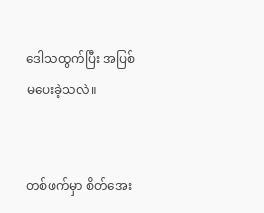ဒေါသထွက်ပြီး အပြစ်မပေးခဲ့သလဲ။


တစ်ဖက်မှာ စိတ်အေး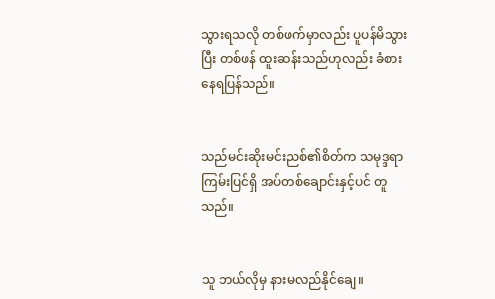သွားရသလို တစ်ဖက်မှာလည်း ပူပန်မိသွားပြီး တစ်ဖန် ထူးဆန်းသည်ဟုလည်း ခံစားနေရပြန်သည်။


သည်မင်းဆိုးမင်းညစ်၏စိတ်က သမုဒ္ဒရာကြမ်းပြင်ရှိ အပ်တစ်ချောင်းနှင့်ပင် တူသည်။


သူ ဘယ်လိုမှ နားမလည်နိုင်ချေ။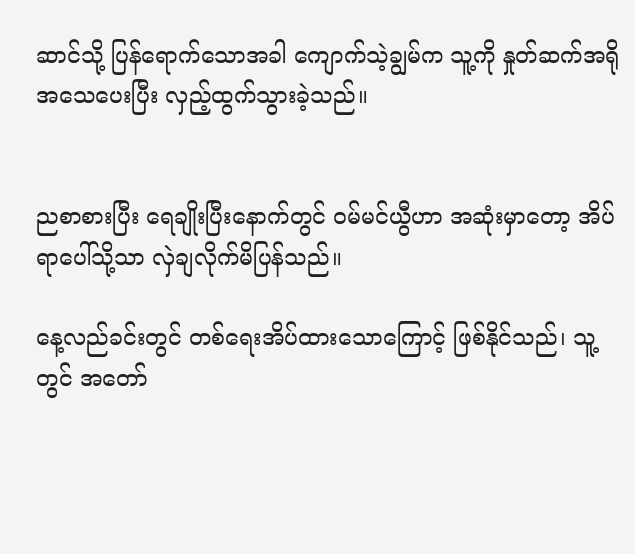ဆာင်သို့ ပြန်ရောက်သောအခါ ကျောက်သဲ့ချွမ်က သူ့ကို နှုတ်ဆက်အရိုအသေပေးပြီး လှည့်ထွက်သွားခဲ့သည်။


ညစာစားပြီး ရေချိုးပြီးနောက်တွင် ဝမ်မင်ယွီဟာ အဆုံးမှာတော့ အိပ်ရာပေါ်သို့သာ လှဲချလိုက်မိပြန်သည်။

နေ့လည်ခင်းတွင် တစ်ရေးအိပ်ထားသောကြောင့် ဖြစ်နိုင်သည်၊ သူ့တွင် အတော်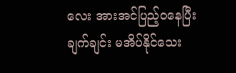လေး အားအင်ပြည့်ဝနေပြီး ချက်ချင်း မအိပ်နိုင်သေး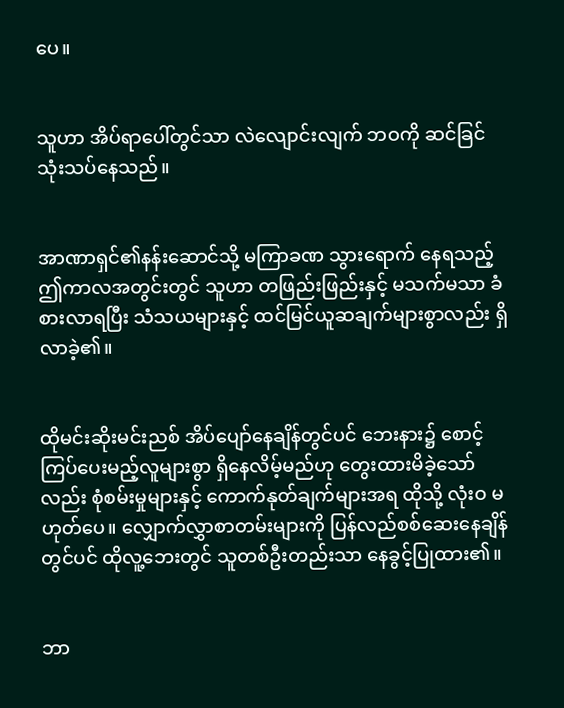ပေ။


သူဟာ အိပ်ရာပေါ်တွင်သာ လဲလျောင်းလျက် ဘဝကို ဆင်ခြင်သုံးသပ်နေသည်။


အာဏာရှင်၏နန်း‌ဆောင်သို့ မကြာခဏ သွားရောက်‌ နေရသည့် ဤကာလအတွင်းတွင် သူဟာ တဖြည်းဖြည်းနှင့် မသက်မသာ ခံစားလာရပြီး သံသယများနှင့် ထင်မြင်ယူဆချက်များစွာလည်း ရှိလာခဲ့၏။


ထိုမင်းဆိုးမင်းညစ် အိပ်ပျော်နေချိန်တွင်ပင် ဘေးနား၌ စောင့်ကြပ်ပေးမည့်လူများစွာ ရှိနေလိမ့်မည်ဟု တွေးထားမိခဲ့သော်လည်း စုံစမ်းမှုများနှင့် ကောက်နုတ်ချက်များအရ ထိုသို့ လုံးဝ မဟုတ်ပေ။ လျှောက်လွှာစာတမ်းများကို ပြန်လည်စစ်ဆေးနေချိန်တွင်ပင် ထိုလူ့ဘေးတွင် သူတစ်ဦးတည်းသာ နေခွင့်ပြုထား၏။


ဘာ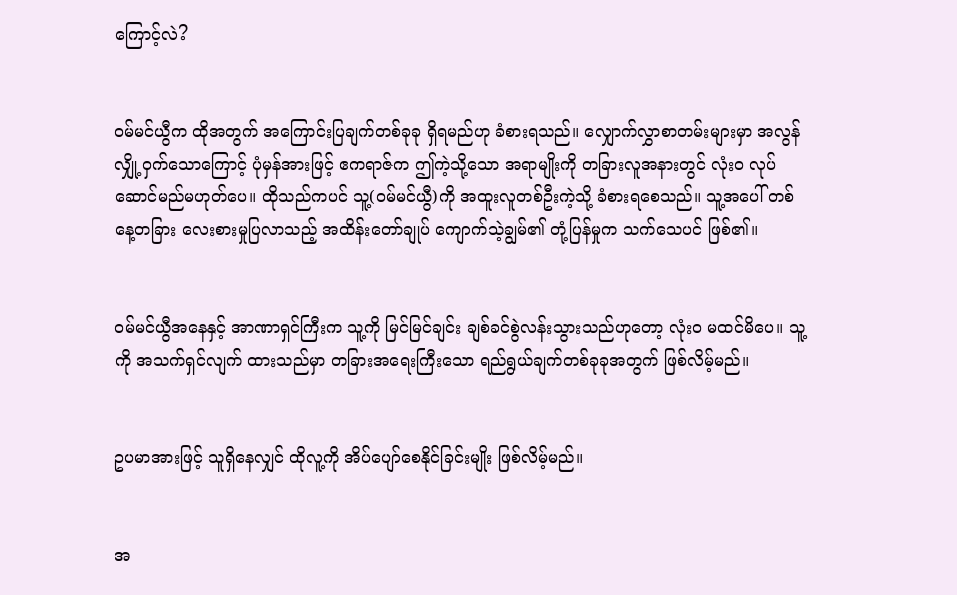ကြောင့်လဲ?


ဝမ်မင်ယွီက ထိုအတွက် အကြောင်းပြချက်တစ်ခုခု ရှိရမည်ဟု ခံစားရသည်။ လျှောက်လွှာစာတမ်းများမှာ အလွန်လျှို့ဝှက်သောကြောင့် ပုံမှန်အားဖြင့် ဧကရာဇ်က ဤကဲ့သို့သော အရာမျိုးကို တခြားလူအနားတွင် လုံးဝ လုပ်ဆောင်မည်မဟုတ်ပေ။ ထိုသည်ကပင် သူ့(ဝမ်မင်ယွီ)ကို အထူးလူတစ်ဦးကဲ့သို့ ခံစားရစေသည်။ သူ့အပေါ် တစ်နေ့တခြား လေးစားမှုပြလာသည့် အထိန်းတော်ချုပ် ကျောက်သဲ့ချွမ်၏ တုံ့ပြန်မှုက သက်သေပင် ဖြစ်၏။


ဝမ်မင်ယွီအနေနှင့် အာဏာရှင်ကြီးက သူ့ကို မြင်မြင်ချင်း ချစ်ခင်စွဲလန်းသွားသည်ဟုတော့ လုံးဝ မထင်မိပေ။ သူ့ကို အသက်ရှင်လျက် ထားသည်မှာ တခြားအရေးကြီးသော ရည်ရွယ်ချက်တစ်ခုခုအတွက် ဖြစ်လိမ့်မည်။


ဥပမာအားဖြင့် သူရှိနေလျှင် ထိုလူ့ကို အိပ်ပျော်စေနိုင်ခြင်းမျိုး ဖြစ်လိမ့်မည်။


အ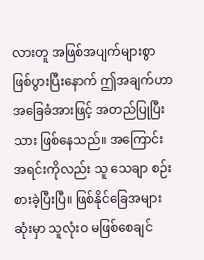လားတူ အဖြစ်အပျက်များစွာ ဖြစ်ပွားပြီးနောက် ဤအချက်ဟာ အခြေခံအားဖြင့် အတည်ပြုပြီးသား ဖြစ်နေသည်။ အကြောင်းအရင်းကိုလည်း သူ သေချာ စဉ်းစားခဲ့ပြီးပြီ။ ဖြစ်နိုင်ခြေအများဆုံးမှာ သူလုံးဝ မဖြစ်စေချင်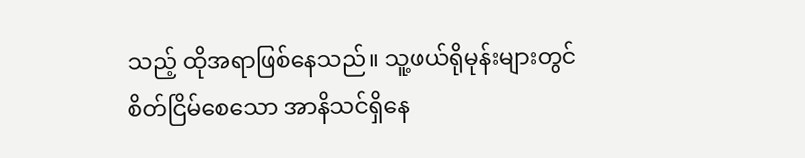သည့် ထိုအရာဖြစ်နေသည်။ သူ့ဖယ်ရိုမုန်းများတွင် စိတ်ငြိမ်စေသော အာနိသင်ရှိနေ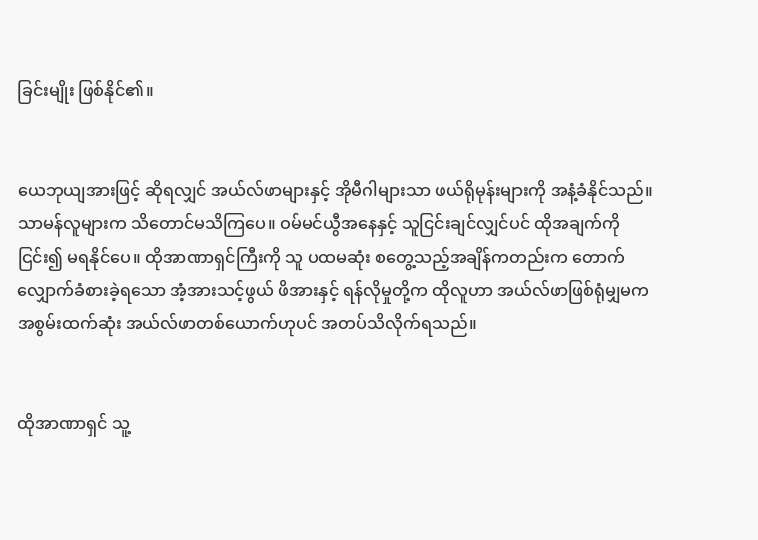ခြင်းမျိုး ဖြစ်နိုင်၏။


ယေဘုယျအားဖြင့် ဆိုရလျှင် အယ်လ်ဖာများနှင့် အိုမီဂါများသာ ဖယ်ရိုမုန်းများကို အနံ့ခံနိုင်သည်။ သာမန်လူများက သိတောင်မသိကြပေ။ ဝမ်မင်ယွီအနေနှင့် သူငြင်းချင်လျှင်ပင် ထိုအချက်ကို ငြင်း၍ မရနိုင်ပေ။ ထိုအာဏာရှင်ကြီးကို သူ ပထမဆုံး စတွေ့သည့်အချိန်ကတည်းက တောက်လျှောက်ခံစားခဲ့ရသော အံ့အားသင့်ဖွယ် ဖိအားနှင့် ရန်လိုမှုတို့က ထိုလူဟာ အယ်လ်ဖာဖြစ်ရုံမျှမက အစွမ်းထက်ဆုံး အယ်လ်ဖာတစ်ယောက်ဟုပင် အတပ်သိလိုက်ရသည်။


ထိုအာဏာရှင် သူ့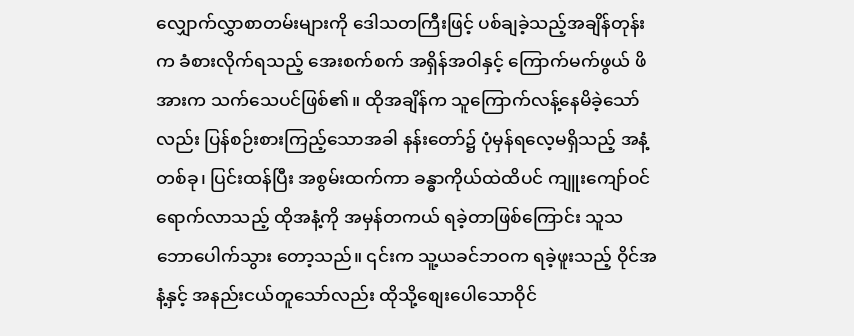လျှောက်လွှာစာတမ်း‌များကို ဒေါသတကြီးဖြင့် ပစ်ချခဲ့သည့်အချိန်တုန်းက ခံစားလိုက်ရသည့် အေးစက်စက် အရှိန်အဝါနှင့် ကြောက်မက်ဖွယ် ဖိအားက သက်သေပင်ဖြစ်၏။ ထိုအချိန်က သူကြောက်လန့်‌နေမိခဲ့သော်လည်း ပြန်စဉ်းစားကြည့်သောအခါ နန်းတော်၌ ပုံမှန်ရလေ့မရှိသည့် အနံ့တစ်ခု၊ ပြင်းထန်ပြီး အစွမ်းထက်ကာ ခန္ဓာကိုယ်ထဲထိပင် ကျူးကျော်ဝင်ရောက်လာသည့် ထိုအနံ့ကို အမှန်တကယ် ရခဲ့တာဖြစ်ကြောင်း သူသဘောပေါက်သွား‌ တော့သည်။ ၎င်းက သူ့ယခင်ဘဝက ရခဲ့ဖူးသည့် ဝိုင်အနံ့နှင့် အနည်းငယ်တူသော်လည်း ထိုသို့စျေးပေါသောဝိုင်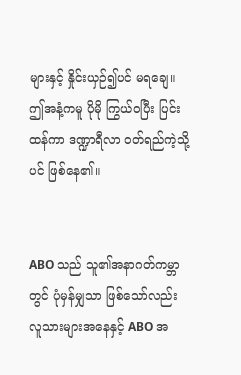များနှင့် နှိုင်းယှဉ်၍ပင် မရချေ။ ဤအနံ့ကမူ ပိုမို ကြွယ်ဝပြီး ပြင်းထန်ကာ ဒဏ္ဍာရီလာ ဝတ်ရည်ကဲ့သို့ပင် ဖြစ်‌နေ၏။


ABO သည် သူ၏အနာဂတ်ကမ္ဘာတွင် ပုံမှန်မျှသာ ဖြစ်သော်လည်း လူသားများအနေနှင့် ABO အ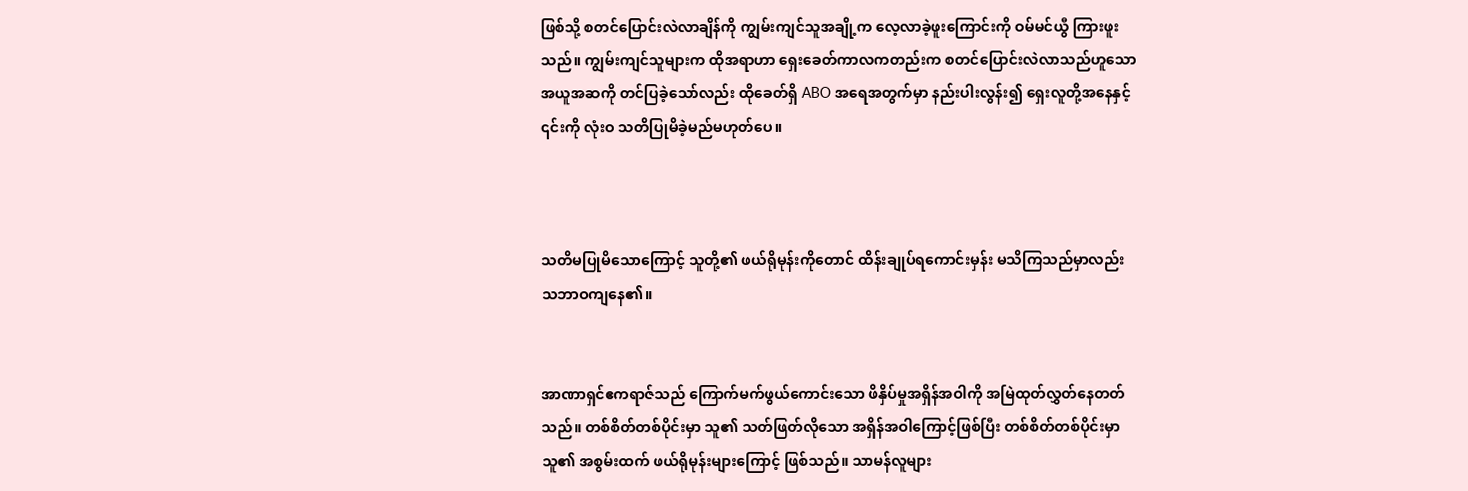ဖြစ်သို့ စတင်ပြောင်းလဲလာချိန်ကို ကျွမ်းကျင်သူအချို့က လေ့လာခဲ့ဖူးကြောင်းကို ဝမ်မင်ယွီ ကြားဖူးသည်။ ကျွမ်းကျင်သူများက ထိုအရာဟာ ရှေးခေတ်ကာလကတည်းက စတင်ပြောင်းလဲလာသည်ဟူသော အယူအဆကို ‌တင်ပြခဲ့သော်လည်း ထိုခေတ်ရှိ ABO အရေအတွက်မှာ နည်းပါးလွန်း၍ ရှေးလူတို့အနေနှင့် ၎င်းကို လုံးဝ သတိပြုမိခဲ့မည်မဟုတ်ပေ။



သတိမပြုမိသောကြောင့် သူတို့၏ ဖယ်ရိုမုန်းကိုတောင် ထိန်းချုပ်ရကောင်းမှန်း မသိကြသည်မှာလည်း သဘာဝကျနေ၏။


အာဏာရှင်ဧကရာဇ်သည် ကြောက်မက်ဖွယ်ကောင်းသော ဖိနှိပ်မှုအရှိန်အဝါကို အမြဲထုတ်လွှတ်နေတတ်သည်။ တစ်စိတ်တစ်ပိုင်းမှာ သူ၏ သတ်ဖြတ်လိုသော အရှိန်အဝါကြောင့်ဖြစ်ပြီး တစ်စိတ်တစ်ပိုင်းမှာ သူ၏ အစွမ်းထက် ဖယ်ရိုမုန်းများကြောင့် ဖြစ်သည်။ သာမန်လူများ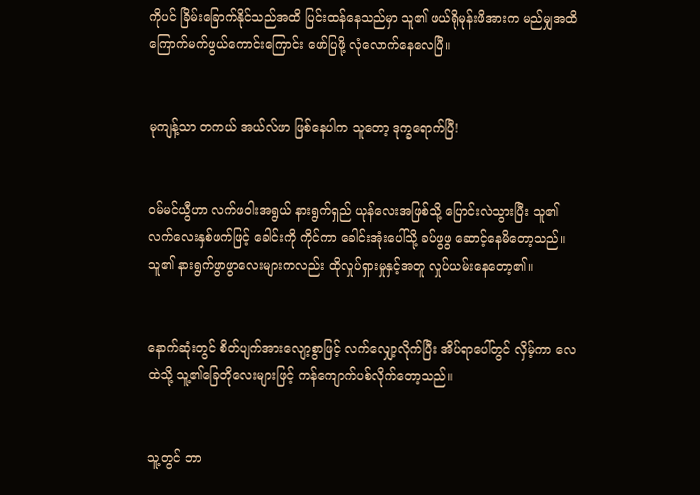ကိုပင် ခြိမ်းခြောက်နိုင်သည်အထိ ပြင်းထန်နေသည်မှာ သူ၏ ဖယ်ရိုမုန်းဖိအားက မည်မျှအထိ ကြောက်မက်ဖွယ်ကောင်းကြောင်း ဖော်ပြဖို့ လုံလောက်နေ‌လေပြီ။


မုကျန့်သာ တကယ် အယ်လ်ဖာ ဖြစ်နေပါက သူတော့ ဒုက္ခရောက်ပြီ!


ဝမ်မင်ယွီဟာ လက်ဖဝါးအရွယ် နားရွက်ရှည် ယုန်လေးအဖြစ်သို့ ပြောင်းလဲသွားပြီး သူ၏ လက်လေးနှစ်ဖက်ဖြင့် ခေါင်းကို ကိုင်ကာ ခေါင်းအုံးပေါ်သို့ ခပ်ဖွဖွ ဆောင့်နေမိ‌တော့သည်။ သူ၏ နားရွက်ဖွာဖွာလေးများကလည်း ထိုလှုပ်ရှားမှုနှင့်အတူ လှုပ်ယမ်းနေတော့၏။


နောက်ဆုံးတွင် စိတ်ပျက်အားလျော့စွာဖြင့် လက်လျှော့လိုက်ပြီး အိပ်ရာပေါ်တွင် လှိမ့်ကာ လေထဲသို့ သူ့၏ခြေတိုလေးများဖြင့် ကန်ကျောက်ပစ်လိုက်‌တော့သည်။


သူ့တွင် ဘာ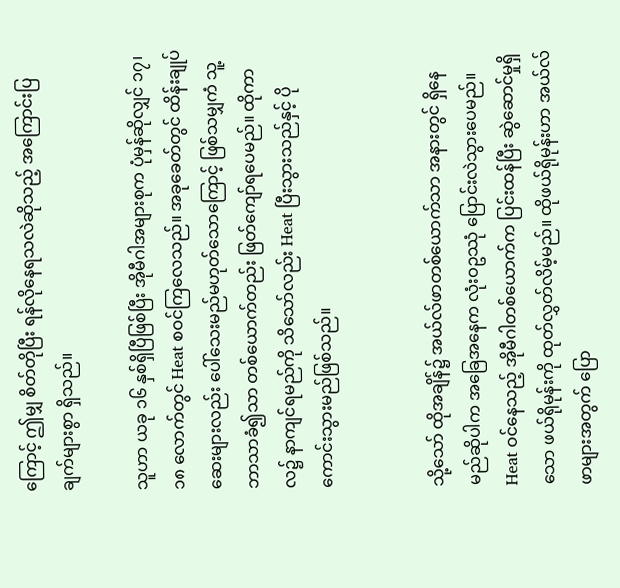ကြောင့် ဤမျှ စိတ်တိုပြီး ရန်လိုနေရသလဲဆိုသည့် အကြောင်းပြချက်များစွာ ရှိသည်။

သူဟာ ယခု ၁၆ နှစ်ရှိပြီဖြစ်ပြီး အိုမီဂါအများစုက ပုံမှန်ဆိုလျှင် ၁၇၊ ၁၈ လောက်တွင် Heat စဝင်ကြလေသည်။ အခုခေတ်တွင် ထိန်းချုပ်ဆေးများလည်း ပေါ်သေးမည်မဟုတ်သောကြောင့် ဖြစ်သမျှကံ သူ့ဘာသာခံ၍သာ တစ်ယောက်တည်း ဖြတ်‌ကျော်ရပေမည်။ ထိုကာလ၌ နာကျင်ရမည်ကို သိသော်လည်း Heat ပြီးသွားသည်နှင့် ပိုကောင်းသွားမည်ဖြစ်သည်။


သို့သော် ထိုအချိန်၌ အယ်လ်ဖာတစ်ယောက်သာ အနားတွင် ရှိနေမည်ဆိုပါက အခြေအနေက လုံးဝဥဿုံ ပြောင်းလဲသွားပေမည်။ Heat ဝင်နေသည့် အိုမီဂါတစ်ယောက်က ပြင်းထန်ပြီး ဆွဲဆောင်မှုရှိသော ဖယ်ရိုမုန်းကို ထုတ်လွှတ်လိမ့်မည်။ ထိုဖယ်ရိုမုန်းဟာ အယ်လ်ဖာများအတွက် ပြော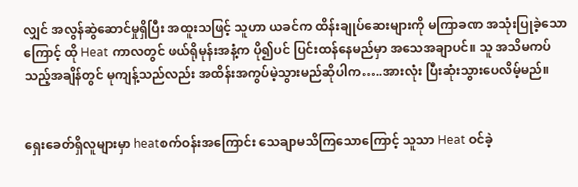လျှင် အလွန်ဆွဲဆောင်မှုရှိပြီး အထူးသဖြင့် သူဟာ ယခင်က ထိန်းချုပ်ဆေးများကို မကြာခဏ အသုံးပြုခဲ့သောကြောင့် ထို Heat ကာလတွင် ဖယ်ရိုမုန်းအနံ့က ပို၍ပင် ပြင်းထန်နေမည်မှာ အသေအချာပင်။ သူ အသိမကပ်သည့်အချိန်တွင် မုကျန့်သည်လည်း အထိန်းအကွပ်မဲ့သွားမည်‌ဆိုပါက…..အားလုံး ပြီးဆုံးသွားပေလိမ့်မည်။


ရှေးခေတ်ရှိလူများမှာ heatစက်ဝန်းအကြောင်း သေချာမသိကြသောကြောင့် သူသာ Heat ဝင်ခဲ့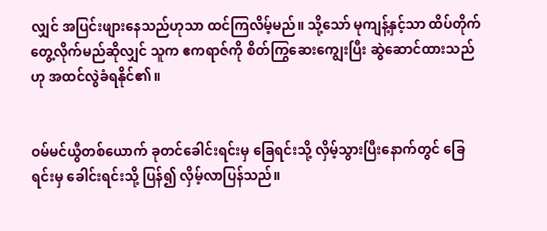လျှင် အပြင်းဖျားနေသည်ဟုသာ ထင်ကြလိမ့်မည်။ သို့သော် မုကျန့်နှင့်သာ ထိပ်တိုက်တွေ့လိုက်မည်ဆိုလျှင် သူက ဧကရာဇ်ကို စိတ်ကြွဆေးကျွေးပြီး ဆွဲဆောင်ထားသည်ဟု အထင်လွဲခံရနိုင်၏။


ဝမ်မင်ယွီတစ်ယောက် ခုတင်ခေါင်းရင်းမှ ခြေရင်းသို့ လှိမ့်သွားပြီးနောက်တွင် ခြေရင်းမှ ခေါင်းရင်းသို့ ပြန်၍ လှိမ့်လာပြန်သည်။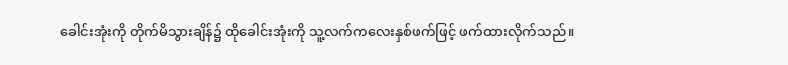ခေါင်းအုံးကို တိုက်မိသွားချိန်၌ ထိုခေါင်းအုံးကို သူ့လက်‌ကလေးနှစ်ဖက်ဖြင့် ဖက်ထားလိုက်သည်။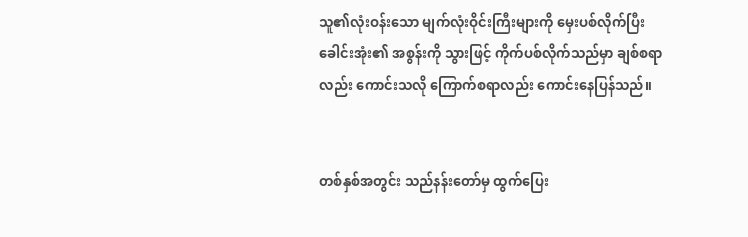သူ၏လုံးဝန်းသော မျက်လုံးဝိုင်းကြီးများကို မှေးပစ်လိုက်ပြီး ခေါင်းအုံး၏ အစွန်းကို သွားဖြင့် ကိုက်ပစ်လိုက်သည်မှာ ချစ်စရာလည်း ကောင်းသလို ကြောက်စရာလည်း ကောင်းနေပြန်သည်။


တစ်နှစ်အတွင်း သည်နန်းတော်မှ ထွက်ပြေး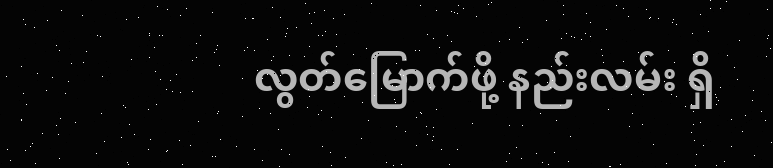လွတ်မြောက်ဖို့ နည်းလမ်း ရှိ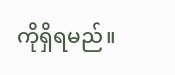ကိုရှိရမည်။